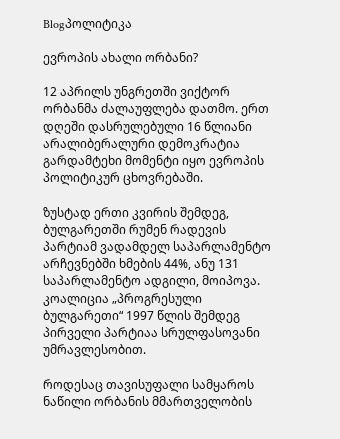Blogპოლიტიკა

ევროპის ახალი ორბანი?

12 აპრილს უნგრეთში ვიქტორ ორბანმა ძალაუფლება დათმო. ერთ დღეში დასრულებული 16 წლიანი არალიბერალური დემოკრატია გარდამტეხი მომენტი იყო ევროპის პოლიტიკურ ცხოვრებაში.

ზუსტად ერთი კვირის შემდეგ, ბულგარეთში რუმენ რადევის პარტიამ ვადამდელ საპარლამენტო არჩევნებში ხმების 44%, ანუ 131 საპარლამენტო ადგილი, მოიპოვა. კოალიცია „პროგრესული ბულგარეთი“ 1997 წლის შემდეგ პირველი პარტიაა სრულფასოვანი უმრავლესობით.

როდესაც თავისუფალი სამყაროს ნაწილი ორბანის მმართველობის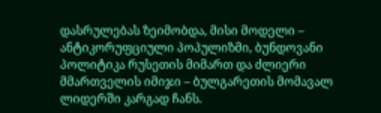დასრულებას ზეიმობდა, მისი მოდელი – ანტიკორუფციული პოპულიზმი, ბუნდოვანი პოლიტიკა რუსეთის მიმართ და ძლიერი მმართველის იმიჯი – ბულგარეთის მომავალ ლიდერში კარგად ჩანს.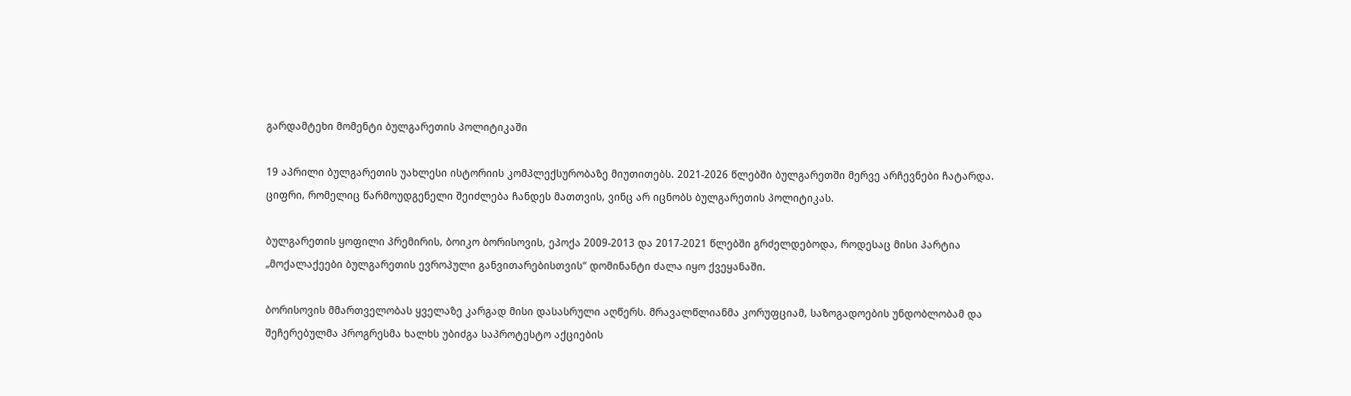გარდამტეხი მომენტი ბულგარეთის პოლიტიკაში

19 აპრილი ბულგარეთის უახლესი ისტორიის კომპლექსურობაზე მიუთითებს. 2021-2026 წლებში ბულგარეთში მერვე არჩევნები ჩატარდა. ციფრი, რომელიც წარმოუდგენელი შეიძლება ჩანდეს მათთვის, ვინც არ იცნობს ბულგარეთის პოლიტიკას.

ბულგარეთის ყოფილი პრემირის, ბოიკო ბორისოვის, ეპოქა 2009-2013 და 2017-2021 წლებში გრძელდებოდა, როდესაც მისი პარტია „მოქალაქეები ბულგარეთის ევროპული განვითარებისთვის“ დომინანტი ძალა იყო ქვეყანაში.

ბორისოვის მმართველობას ყველაზე კარგად მისი დასასრული აღწერს. მრავალწლიანმა კორუფციამ, საზოგადოების უნდობლობამ და შეჩერებულმა პროგრესმა ხალხს უბიძგა საპროტესტო აქციების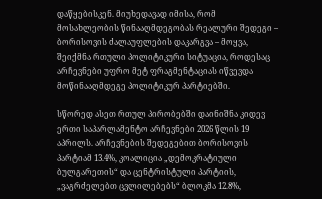დაწყებისკენ. მიუხედავად იმისა, რომ მოსახლეობის წინააღმდეგობას რეალური შედეგი – ბორისოვის ძალაუფლების დაკარგვა – მოყვა, შეიქმნა რთული პოლიტიკური სიტუაცია, როდესაც არჩევნები უფრო მეტ ფრაგმენტაციას იწვევდა მოწინააღმდეგე პოლიტიკურ პარტიებში.

სწორედ ასეთ რთულ პირობებში დაინიშნა კიდევ ერთი საპარლამენტო არჩევნები 2026 წლის 19 აპრილს. არჩევნების შედეგებით ბორისოვის პარტიამ 13.4%, კოალიცია „დემოკრატიული ბულგარეთის“ და ცენტრისტული პარტიის, „ვაგრძელებთ ცვლილებებს“ ბლოკმა 12.8%,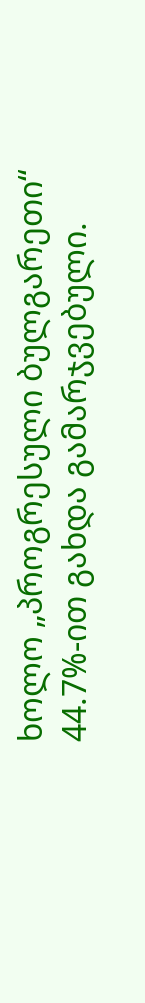ხოლო „პროგრესული ბულგარეთი“ 44.7%-ით გახდა გამარჯვებული.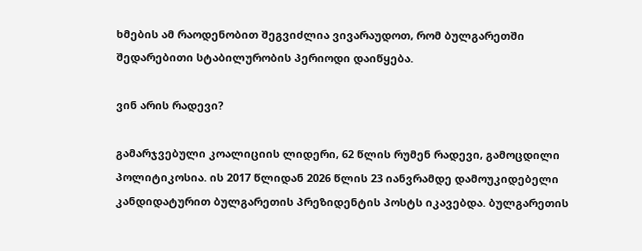ხმების ამ რაოდენობით შეგვიძლია ვივარაუდოთ, რომ ბულგარეთში შედარებითი სტაბილურობის პერიოდი დაიწყება.

ვინ არის რადევი?

გამარჯვებული კოალიციის ლიდერი, 62 წლის რუმენ რადევი, გამოცდილი პოლიტიკოსია. ის 2017 წლიდან 2026 წლის 23 იანვრამდე დამოუკიდებელი კანდიდატურით ბულგარეთის პრეზიდენტის პოსტს იკავებდა. ბულგარეთის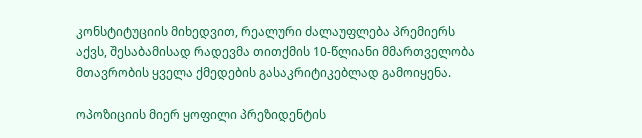კონსტიტუციის მიხედვით, რეალური ძალაუფლება პრემიერს აქვს, შესაბამისად რადევმა თითქმის 10-წლიანი მმართველობა მთავრობის ყველა ქმედების გასაკრიტიკებლად გამოიყენა.

ოპოზიციის მიერ ყოფილი პრეზიდენტის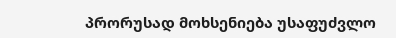პრორუსად მოხსენიება უსაფუძვლო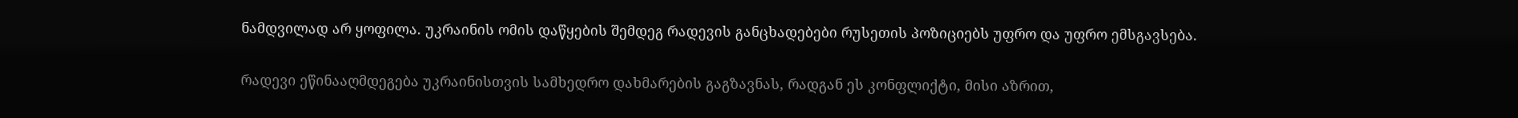ნამდვილად არ ყოფილა. უკრაინის ომის დაწყების შემდეგ რადევის განცხადებები რუსეთის პოზიციებს უფრო და უფრო ემსგავსება.

რადევი ეწინააღმდეგება უკრაინისთვის სამხედრო დახმარების გაგზავნას, რადგან ეს კონფლიქტი, მისი აზრით,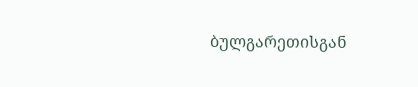ბულგარეთისგან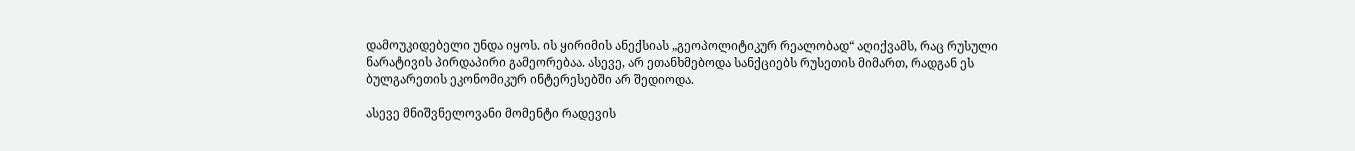დამოუკიდებელი უნდა იყოს. ის ყირიმის ანექსიას „გეოპოლიტიკურ რეალობად“ აღიქვამს, რაც რუსული ნარატივის პირდაპირი გამეორებაა. ასევე, არ ეთანხმებოდა სანქციებს რუსეთის მიმართ, რადგან ეს ბულგარეთის ეკონომიკურ ინტერესებში არ შედიოდა.

ასევე მნიშვნელოვანი მომენტი რადევის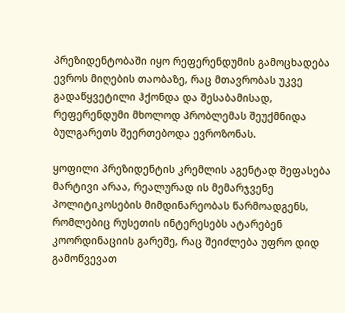პრეზიდენტობაში იყო რეფერენდუმის გამოცხადება ევროს მიღების თაობაზე, რაც მთავრობას უკვე გადაწყვეტილი ჰქონდა და შესაბამისად, რეფერენდუმი მხოლოდ პრობლემას შეუქმნიდა ბულგარეთს შეერთებოდა ევროზონას.

ყოფილი პრეზიდენტის კრემლის აგენტად შეფასება მარტივი არაა, რეალურად ის მემარჯვენე პოლიტიკოსების მიმდინარეობას წარმოადგენს, რომლებიც რუსეთის ინტერესებს ატარებენ კოორდინაციის გარეშე, რაც შეიძლება უფრო დიდ გამოწვევათ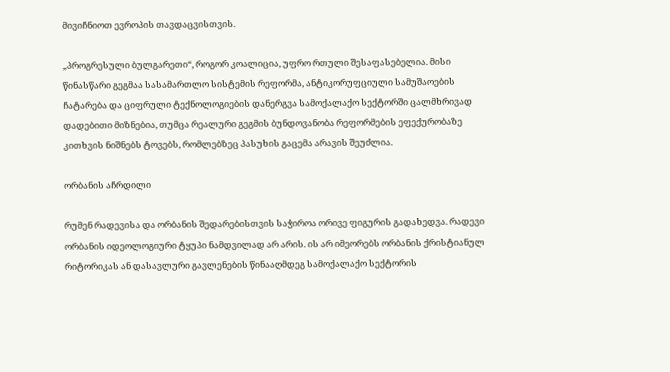მივიჩნიოთ ევროპის თავდაცვისთვის.

„პროგრესული ბულგარეთი“, როგორ კოალიცია, უფრო რთული შესაფასებელია. მისი წინასწარი გეგმაა სასამართლო სისტემის რეფორმა, ანტიკორუფციული სამუშაოების ჩატარება და ციფრული ტექნოლოგიების დანერგვა სამოქალაქო სექტორში ცალმხრივად დადებითი მიზნებია, თუმცა რეალური გეგმის ბუნდოვანობა რეფორმების ეფექურობაზე კითხვის ნიშნებს ტოვებს, რომლებზეც პასუხის გაცემა არავის შეუძლია.

ორბანის აჩრდილი

რუმენ რადევისა და ორბანის შედარებისთვის საჭიროა ორივე ფიგურის გადახედვა. რადევი ორბანის იდეოლოგიური ტყუპი ნამდვილად არ არის. ის არ იმეორებს ორბანის ქრისტიანულ რიტორიკას ან დასავლური გავლენების წინააღმდეგ სამოქალაქო სექტორის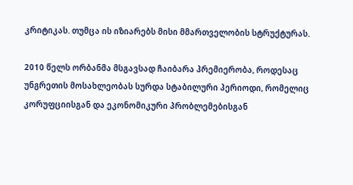კრიტიკას. თუმცა ის იზიარებს მისი მმართველობის სტრუქტურას.

2010 წელს ორბანმა მსგავსად ჩაიბარა პრემიერობა, როდესაც უნგრეთის მოსახლეობას სურდა სტაბილური პერიოდი, რომელიც კორუფციისგან და ეკონომიკური პრობლემებისგან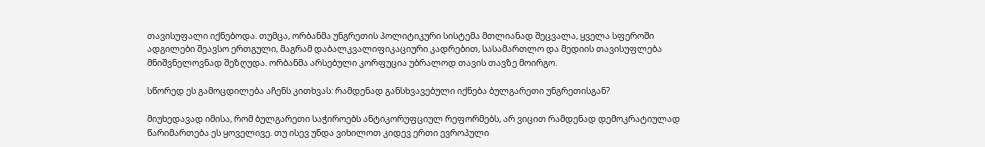თავისუფალი იქნებოდა. თუმცა, ორბანმა უნგრეთის პოლიტიკური სისტემა მთლიანად შეცვალა, ყველა სფეროში ადგილები შეავსო ერთგული, მაგრამ დაბალკვალიფიკაციური კადრებით, სასამართლო და მედიის თავისუფლება მნიშვნელოვნად შეზღუდა. ორბანმა არსებული კორფუცია უბრალოდ თავის თავზე მოირგო.

სწორედ ეს გამოცდილება აჩენს კითხვას: რამდენად განსხვავებული იქნება ბულგარეთი უნგრეთისგან?

მიუხედავად იმისა, რომ ბულგარეთი საჭიროებს ანტიკორუფციულ რეფორმებს, არ ვიცით რამდენად დემოკრატიულად წარიმართება ეს ყოველივე. თუ ისევ უნდა ვიხილოთ კიდევ ერთი ევროპული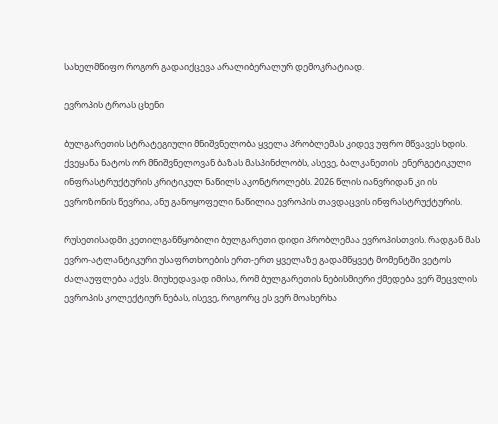სახელმწიფო როგორ გადაიქცევა არალიბერალურ დემოკრატიად.

ევროპის ტროას ცხენი

ბულგარეთის სტრატეგიული მნიშვნელობა ყველა პრობლემას კიდევ უფრო მწვავეს ხდის. ქვეყანა ნატოს ორ მნიშვნელოვან ბაზას მასპინძლობს, ასევე, ბალკანეთის  ენერგეტიკული ინფრასტრუქტურის კრიტიკულ ნაწილს აკონტროლებს. 2026 წლის იანვრიდან კი ის ევროზონის წევრია, ანუ განოყოფელი ნაწილია ევროპის თავდაცვის ინფრასტრუქტურის.

რუსეთისადმი კეთილგანწყობილი ბულგარეთი დიდი პრობლემაა ევროპისთვის. რადგან მას ევრო-ატლანტიკური უსაფრთხოების ერთ-ერთ ყველაზე გადამწყვეტ მომენტში ვეტოს ძალაუფლება აქვს. მიუხედავად იმისა, რომ ბულგარეთის ნებისმიერი ქმედება ვერ შეცვლის ევროპის კოლექტიურ ნებას, ისევე, როგორც ეს ვერ მოახერხა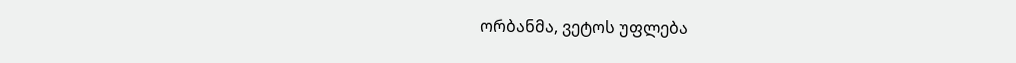ორბანმა, ვეტოს უფლება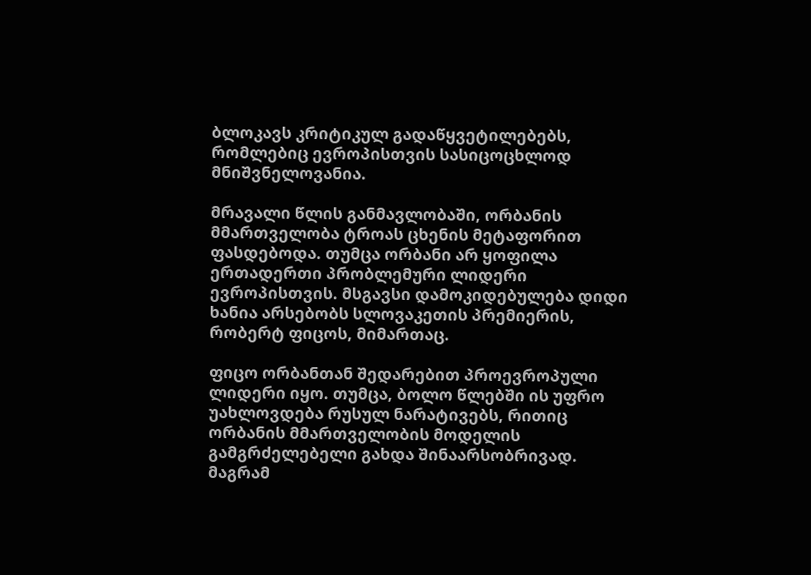ბლოკავს კრიტიკულ გადაწყვეტილებებს, რომლებიც ევროპისთვის სასიცოცხლოდ მნიშვნელოვანია.

მრავალი წლის განმავლობაში, ორბანის მმართველობა ტროას ცხენის მეტაფორით ფასდებოდა. თუმცა ორბანი არ ყოფილა ერთადერთი პრობლემური ლიდერი ევროპისთვის. მსგავსი დამოკიდებულება დიდი ხანია არსებობს სლოვაკეთის პრემიერის, რობერტ ფიცოს, მიმართაც.

ფიცო ორბანთან შედარებით პროევროპული ლიდერი იყო. თუმცა, ბოლო წლებში ის უფრო უახლოვდება რუსულ ნარატივებს, რითიც ორბანის მმართველობის მოდელის გამგრძელებელი გახდა შინაარსობრივად. მაგრამ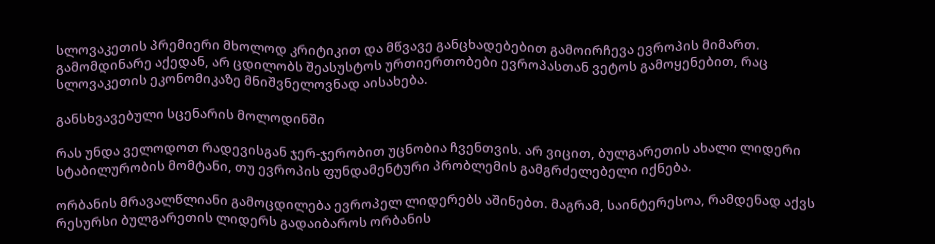სლოვაკეთის პრემიერი მხოლოდ კრიტიკით და მწვავე განცხადებებით გამოირჩევა ევროპის მიმართ. გამომდინარე აქედან, არ ცდილობს შეასუსტოს ურთიერთობები ევროპასთან ვეტოს გამოყენებით, რაც სლოვაკეთის ეკონომიკაზე მნიშვნელოვნად აისახება.

განსხვავებული სცენარის მოლოდინში

რას უნდა ველოდოთ რადევისგან ჯერ-ჯერობით უცნობია ჩვენთვის. არ ვიცით, ბულგარეთის ახალი ლიდერი სტაბილურობის მომტანი, თუ ევროპის ფუნდამენტური პრობლემის გამგრძელებელი იქნება.

ორბანის მრავალწლიანი გამოცდილება ევროპელ ლიდერებს აშინებთ. მაგრამ, საინტერესოა, რამდენად აქვს რესურსი ბულგარეთის ლიდერს გადაიბაროს ორბანის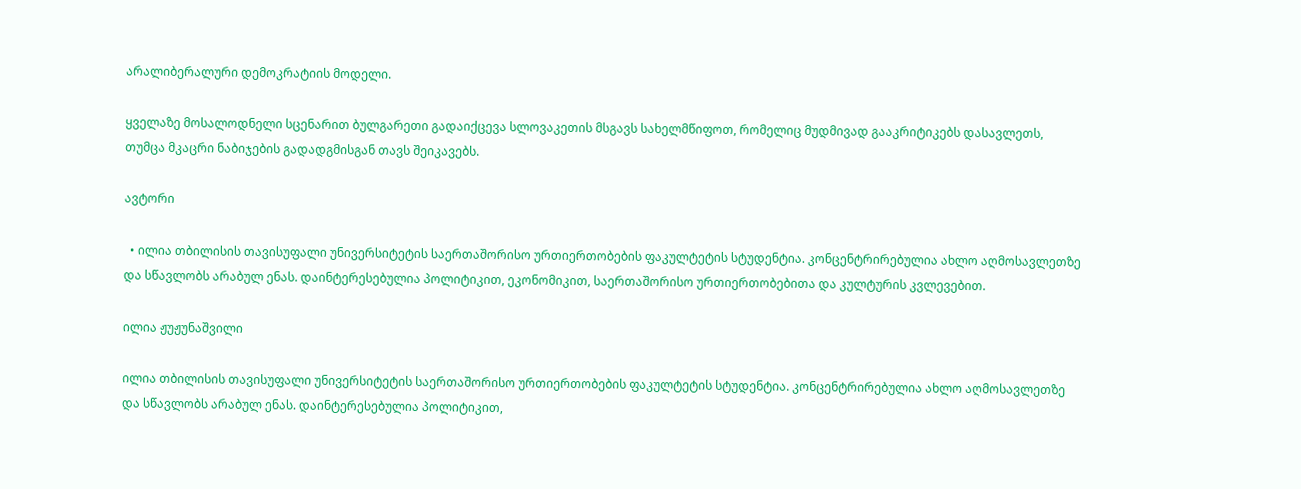არალიბერალური დემოკრატიის მოდელი.

ყველაზე მოსალოდნელი სცენარით ბულგარეთი გადაიქცევა სლოვაკეთის მსგავს სახელმწიფოთ, რომელიც მუდმივად გააკრიტიკებს დასავლეთს, თუმცა მკაცრი ნაბიჯების გადადგმისგან თავს შეიკავებს.

ავტორი

  • ილია თბილისის თავისუფალი უნივერსიტეტის საერთაშორისო ურთიერთობების ფაკულტეტის სტუდენტია. კონცენტრირებულია ახლო აღმოსავლეთზე და სწავლობს არაბულ ენას. დაინტერესებულია პოლიტიკით, ეკონომიკით, საერთაშორისო ურთიერთობებითა და კულტურის კვლევებით.

ილია ჟუჟუნაშვილი

ილია თბილისის თავისუფალი უნივერსიტეტის საერთაშორისო ურთიერთობების ფაკულტეტის სტუდენტია. კონცენტრირებულია ახლო აღმოსავლეთზე და სწავლობს არაბულ ენას. დაინტერესებულია პოლიტიკით,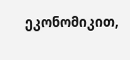ეკონომიკით,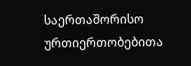საერთაშორისო ურთიერთობებითა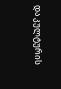და კულტურის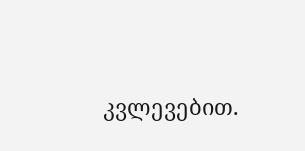კვლევებით.